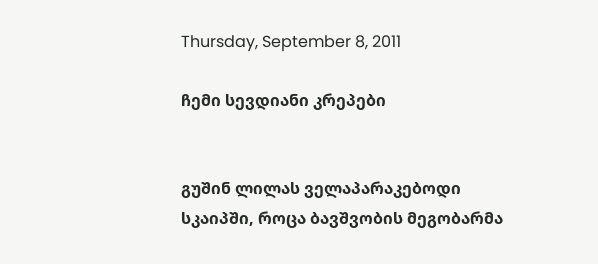Thursday, September 8, 2011

ჩემი სევდიანი კრეპები


გუშინ ლილას ველაპარაკებოდი სკაიპში, როცა ბავშვობის მეგობარმა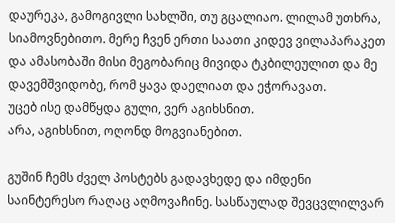დაურეკა, გამოგივლი სახლში, თუ გცალიაო. ლილამ უთხრა, სიამოვნებითო. მერე ჩვენ ერთი საათი კიდევ ვილაპარაკეთ და ამასობაში მისი მეგობარიც მივიდა ტკბილეულით და მე დავემშვიდობე, რომ ყავა დაელიათ და ეჭორავათ.
უცებ ისე დამწყდა გული, ვერ აგიხსნით.
არა, აგიხსნით, ოღონდ მოგვიანებით.

გუშინ ჩემს ძველ პოსტებს გადავხედე და იმდენი საინტერესო რაღაც აღმოვაჩინე. სასწაულად შევცვლილვარ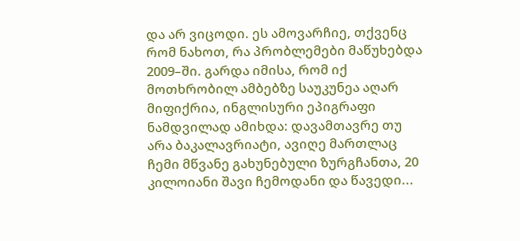და არ ვიცოდი. ეს ამოვარჩიე, თქვენც რომ ნახოთ, რა პრობლემები მაწუხებდა 2009–ში. გარდა იმისა, რომ იქ მოთხრობილ ამბებზე საუკუნეა აღარ მიფიქრია, ინგლისური ეპიგრაფი ნამდვილად ამიხდა: დავამთავრე თუ არა ბაკალავრიატი, ავიღე მართლაც ჩემი მწვანე გახუნებული ზურგჩანთა, 20 კილოიანი შავი ჩემოდანი და წავედი...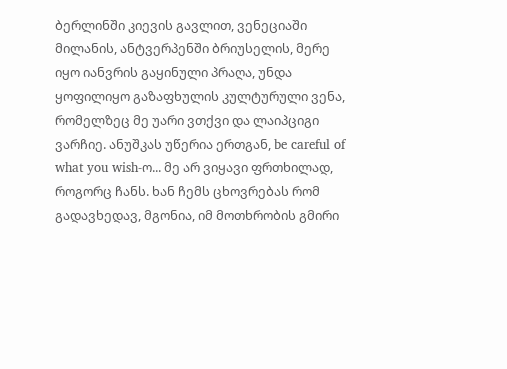ბერლინში კიევის გავლით, ვენეციაში მილანის, ანტვერპენში ბრიუსელის, მერე იყო იანვრის გაყინული პრაღა, უნდა ყოფილიყო გაზაფხულის კულტურული ვენა, რომელზეც მე უარი ვთქვი და ლაიპციგი ვარჩიე. ანუშკას უწერია ერთგან, be careful of what you wish-ო... მე არ ვიყავი ფრთხილად, როგორც ჩანს. ხან ჩემს ცხოვრებას რომ გადავხედავ, მგონია, იმ მოთხრობის გმირი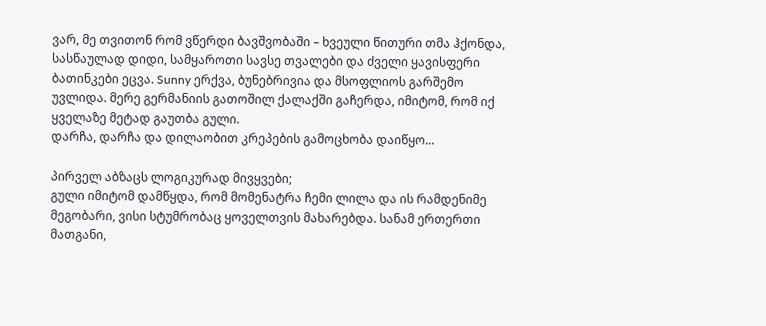ვარ, მე თვითონ რომ ვწერდი ბავშვობაში – ხვეული წითური თმა ჰქონდა, სასწაულად დიდი, სამყაროთი სავსე თვალები და ძველი ყავისფერი ბათინკები ეცვა. Sunny ერქვა, ბუნებრივია და მსოფლიოს გარშემო უვლიდა. მერე გერმანიის გათოშილ ქალაქში გაჩერდა, იმიტომ, რომ იქ ყველაზე მეტად გაუთბა გული.
დარჩა, დარჩა და დილაობით კრეპების გამოცხობა დაიწყო...

პირველ აბზაცს ლოგიკურად მივყვები;
გული იმიტომ დამწყდა, რომ მომენატრა ჩემი ლილა და ის რამდენიმე მეგობარი, ვისი სტუმრობაც ყოველთვის მახარებდა. სანამ ერთერთი მათგანი,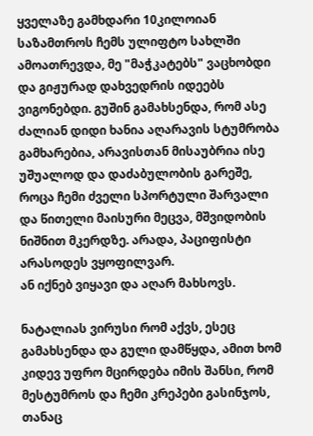ყველაზე გამხდარი 10კილოიან საზამთროს ჩემს ულიფტო სახლში ამოათრევდა, მე "მაჭკატებს" ვაცხობდი და გიჟურად დახვედრის იდეებს ვიგონებდი. გუშინ გამახსენდა, რომ ასე ძალიან დიდი ხანია აღარავის სტუმრობა გამხარებია, არავისთან მისაუბრია ისე უშუალოდ და დაძაბულობის გარეშე, როცა ჩემი ძველი სპორტული შარვალი და წითელი მაისური მეცვა, მშვიდობის ნიშნით მკერდზე. არადა, პაციფისტი არასოდეს ვყოფილვარ.
ან იქნებ ვიყავი და აღარ მახსოვს.

ნატალიას ვირუსი რომ აქვს, ესეც გამახსენდა და გული დამწყდა, ამით ხომ კიდევ უფრო მცირდება იმის შანსი, რომ მესტუმროს და ჩემი კრეპები გასინჯოს, თანაც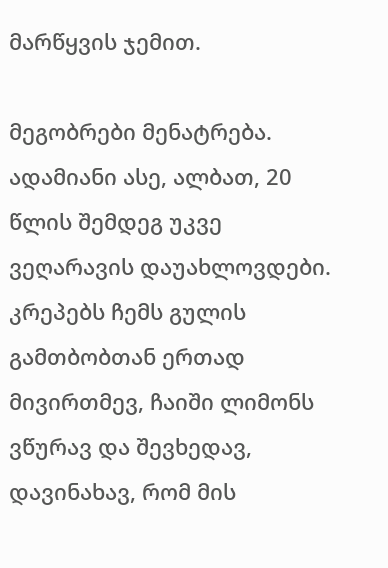მარწყვის ჯემით.

მეგობრები მენატრება.
ადამიანი ასე, ალბათ, 20 წლის შემდეგ უკვე ვეღარავის დაუახლოვდები.
კრეპებს ჩემს გულის გამთბობთან ერთად მივირთმევ, ჩაიში ლიმონს ვწურავ და შევხედავ, დავინახავ, რომ მის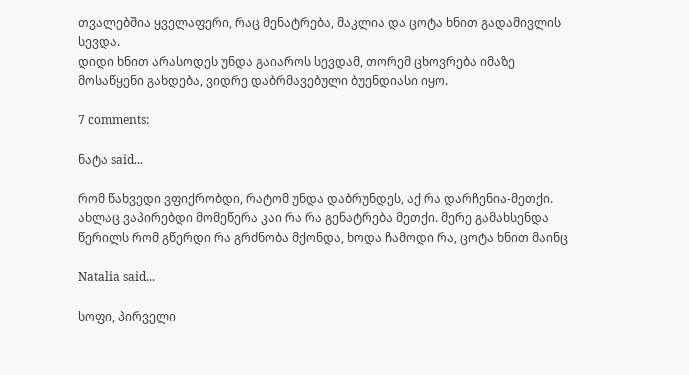თვალებშია ყველაფერი, რაც მენატრება, მაკლია და ცოტა ხნით გადამივლის სევდა.
დიდი ხნით არასოდეს უნდა გაიაროს სევდამ, თორემ ცხოვრება იმაზე მოსაწყენი გახდება, ვიდრე დაბრმავებული ბუენდიასი იყო.

7 comments:

ნატა said...

რომ წახვედი ვფიქრობდი, რატომ უნდა დაბრუნდეს, აქ რა დარჩენია-მეთქი. ახლაც ვაპირებდი მომეწერა კაი რა რა გენატრება მეთქი. მერე გამახსენდა წერილს რომ გწერდი რა გრძნობა მქონდა, ხოდა ჩამოდი რა, ცოტა ხნით მაინც

Natalia said...

სოფი, პირველი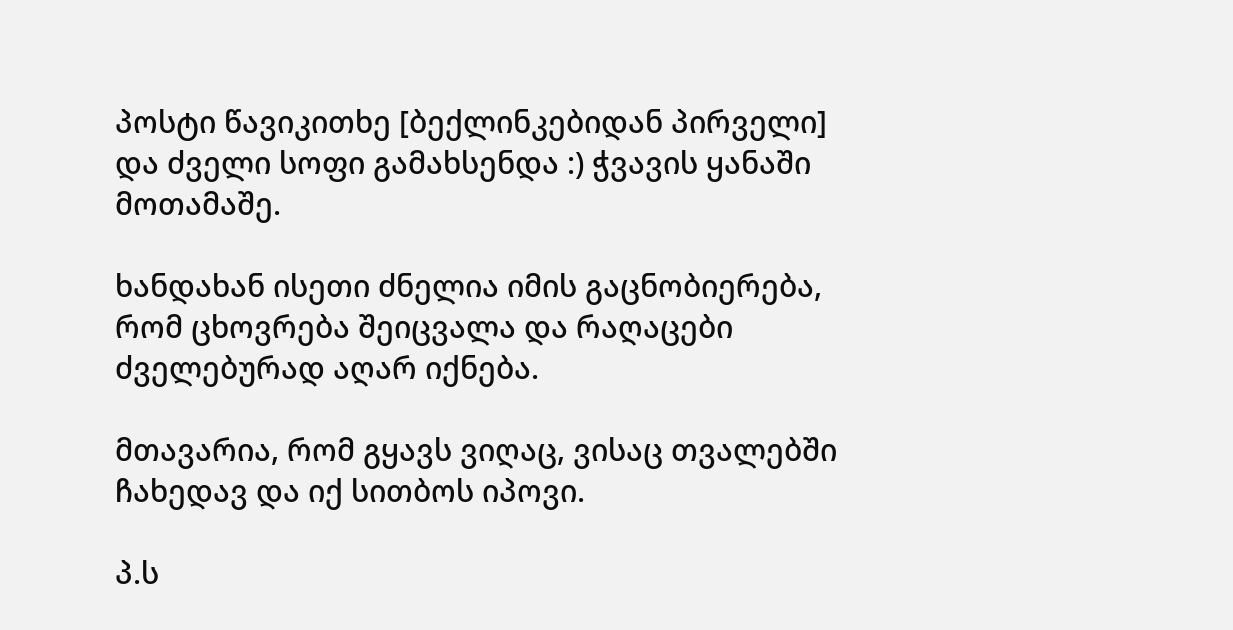პოსტი წავიკითხე [ბექლინკებიდან პირველი] და ძველი სოფი გამახსენდა :) ჭვავის ყანაში მოთამაშე.

ხანდახან ისეთი ძნელია იმის გაცნობიერება, რომ ცხოვრება შეიცვალა და რაღაცები ძველებურად აღარ იქნება.

მთავარია, რომ გყავს ვიღაც, ვისაც თვალებში ჩახედავ და იქ სითბოს იპოვი.

პ.ს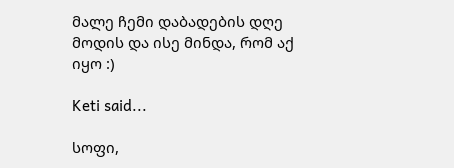მალე ჩემი დაბადების დღე მოდის და ისე მინდა, რომ აქ იყო :)

Keti said...

სოფი,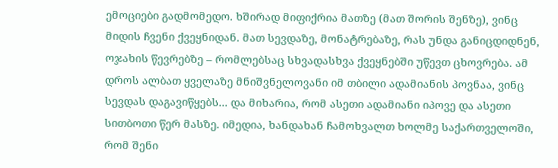ემოციები გადმომედო. ხშირად მიფიქრია მათზე (მათ შორის შენზე), ვინც მიდის ჩვენი ქვეყნიდან. მათ სევდაზე, მონატრებაზე, რას უნდა განიცდიდნენ, ოჯახის წევრებზე – რომლებსაც სხვადასხვა ქვეყნებში უწევთ ცხოვრება. ამ დროს ალბათ ყველაზე მნიშვნელოვანი იმ თბილი ადამიანის პოვნაა, ვინც სევდას დაგავიწყებს... და მიხარია, რომ ასეთი ადამიანი იპოვე და ასეთი სითბოთი წერ მასზე. იმედია, ხანდახან ჩამოხვალთ ხოლმე საქართველოში, რომ შენი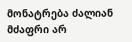მონატრება ძალიან მძაფრი არ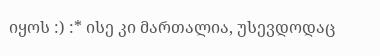იყოს :) :* ისე კი მართალია, უსევდოდაც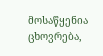მოსაწყენია ცხოვრება,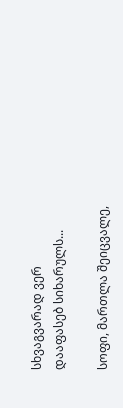სხვაგვარად ვერ დააფასებ სიხარულს...

სოფი, მართლა შეიცვალე,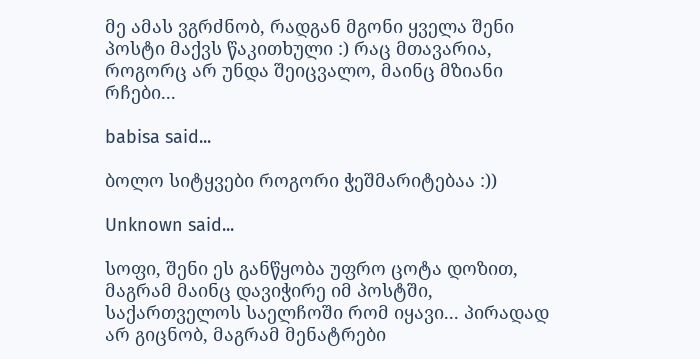მე ამას ვგრძნობ, რადგან მგონი ყველა შენი პოსტი მაქვს წაკითხული :) რაც მთავარია, როგორც არ უნდა შეიცვალო, მაინც მზიანი რჩები...

babisa said...

ბოლო სიტყვები როგორი ჭეშმარიტებაა :))

Unknown said...

სოფი, შენი ეს განწყობა უფრო ცოტა დოზით, მაგრამ მაინც დავიჭირე იმ პოსტში, საქართველოს საელჩოში რომ იყავი... პირადად არ გიცნობ, მაგრამ მენატრები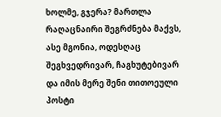ხოლმე, გჯერა? მართლა რაღაცნაირი შეგრძნება მაქვს, ასე მგონია, ოდესღაც შეგხვედრივარ, ჩაგხუტებივარ და იმის მერე შენი თითოეული პოსტი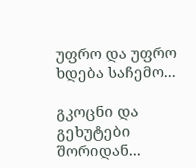უფრო და უფრო ხდება საჩემო...

გკოცნი და გეხუტები შორიდან...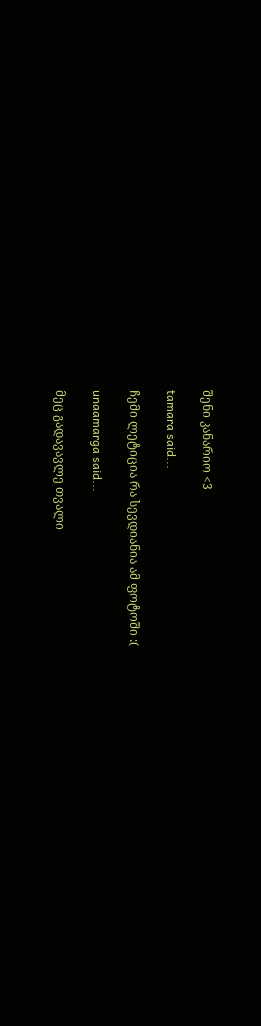შენი კანარიო <3

tamara said...

ჩემი ლეტიცია რა სევდიანია ამ ფოტოში :(

unaamarga said...

მეც გადავავლე თვალი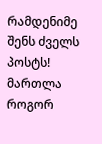რამდენიმე შენს ძველს პოსტს! მართლა როგორ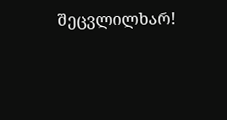შეცვლილხარ!